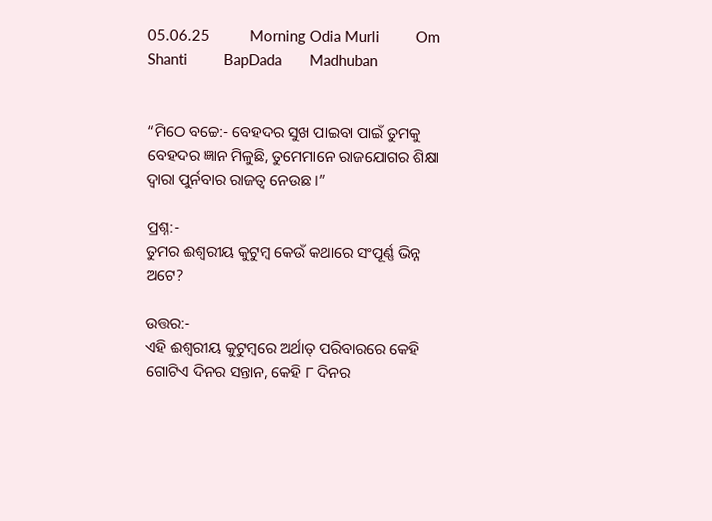05.06.25          Morning Odia Murli         Om Shanti         BapDada       Madhuban


“ମିଠେ ବଚ୍ଚେ:- ବେହଦର ସୁଖ ପାଇବା ପାଇଁ ତୁମକୁ ବେହଦର ଜ୍ଞାନ ମିଳୁଛି, ତୁମେମାନେ ରାଜଯୋଗର ଶିକ୍ଷା ଦ୍ୱାରା ପୁର୍ନବାର ରାଜତ୍ୱ ନେଉଛ ।”

ପ୍ରଶ୍ନ:-
ତୁମର ଈଶ୍ୱରୀୟ କୁଟୁମ୍ବ କେଉଁ କଥାରେ ସଂପୂର୍ଣ୍ଣ ଭିନ୍ନ ଅଟେ?

ଉତ୍ତର:-
ଏହି ଈଶ୍ୱରୀୟ କୁଟୁମ୍ବରେ ଅର୍ଥାତ୍ ପରିବାରରେ କେହି ଗୋଟିଏ ଦିନର ସନ୍ତାନ, କେହି ୮ ଦିନର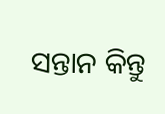ସନ୍ତାନ କିନ୍ତୁ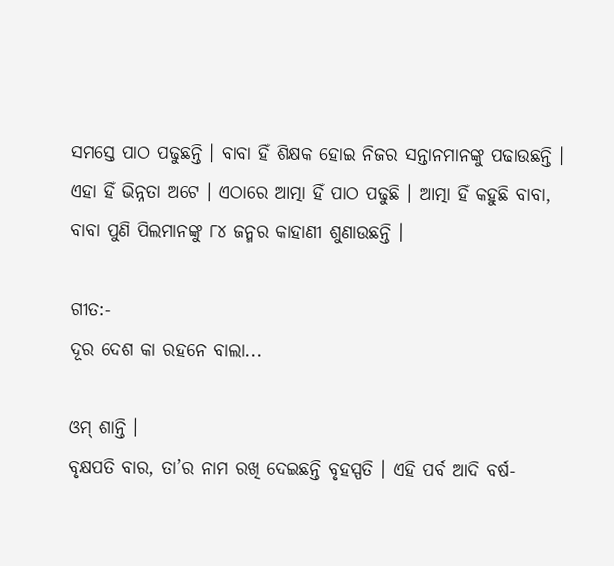ସମସ୍ତେ ପାଠ ପଢୁଛନ୍ତି । ବାବା ହିଁ ଶିକ୍ଷକ ହୋଇ ନିଜର ସନ୍ତାନମାନଙ୍କୁ ପଢାଉଛନ୍ତି । ଏହା ହିଁ ଭିନ୍ନତା ଅଟେ । ଏଠାରେ ଆତ୍ମା ହିଁ ପାଠ ପଢୁଛି । ଆତ୍ମା ହିଁ କହୁଛି ବାବା, ବାବା ପୁଣି ପିଲମାନଙ୍କୁ ୮୪ ଜନ୍ମର କାହାଣୀ ଶୁଣାଉଛନ୍ତି ।

ଗୀତ:-
ଦୂର ଦେଶ କା ରହନେ ବାଲା...

ଓମ୍ ଶାନ୍ତି ।
ବୃକ୍ଷପତି ବାର, ତା’ର ନାମ ରଖି ଦେଇଛନ୍ତି ବୃହସ୍ପତି । ଏହି ପର୍ବ ଆଦି ବର୍ଷ-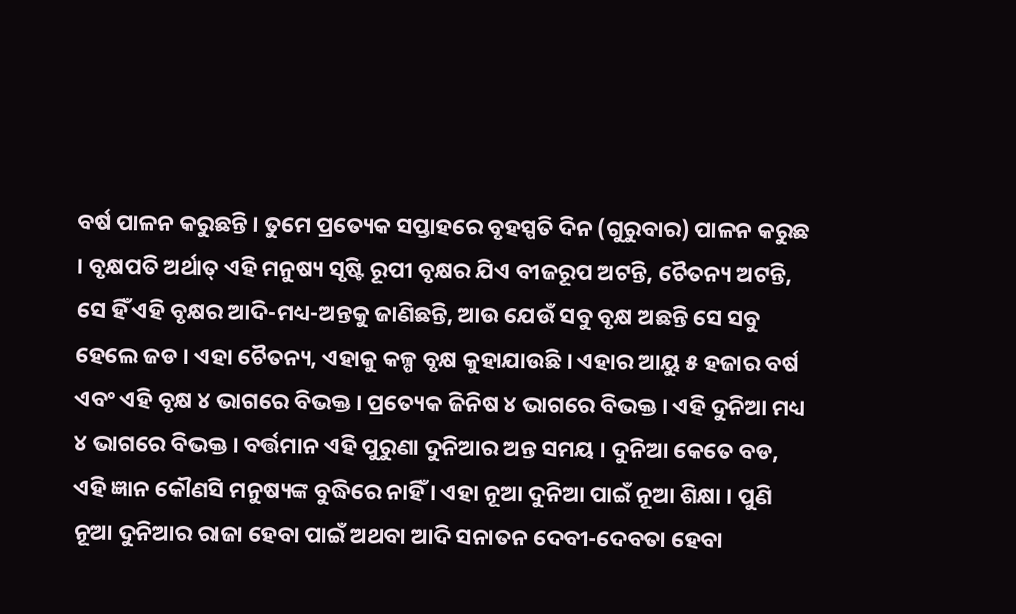ବର୍ଷ ପାଳନ କରୁଛନ୍ତି । ତୁମେ ପ୍ରତ୍ୟେକ ସପ୍ତାହରେ ବୃହସ୍ପତି ଦିନ (ଗୁରୁବାର) ପାଳନ କରୁଛ । ବୃକ୍ଷପତି ଅର୍ଥାତ୍ ଏହି ମନୁଷ୍ୟ ସୃଷ୍ଟି ରୂପୀ ବୃକ୍ଷର ଯିଏ ବୀଜରୂପ ଅଟନ୍ତି, ଚୈତନ୍ୟ ଅଟନ୍ତି, ସେ ହିଁ ଏହି ବୃକ୍ଷର ଆଦି-ମଧ୍ୟ-ଅନ୍ତକୁ ଜାଣିଛନ୍ତି, ଆଉ ଯେଉଁ ସବୁ ବୃକ୍ଷ ଅଛନ୍ତି ସେ ସବୁ ହେଲେ ଜଡ । ଏହା ଚୈତନ୍ୟ, ଏହାକୁ କଳ୍ପ ବୃକ୍ଷ କୁହାଯାଉଛି । ଏହାର ଆୟୁ ୫ ହଜାର ବର୍ଷ ଏବଂ ଏହି ବୃକ୍ଷ ୪ ଭାଗରେ ବିଭକ୍ତ । ପ୍ରତ୍ୟେକ ଜିନିଷ ୪ ଭାଗରେ ବିଭକ୍ତ । ଏହି ଦୁନିଆ ମଧ୍ୟ ୪ ଭାଗରେ ବିଭକ୍ତ । ବର୍ତ୍ତମାନ ଏହି ପୁରୁଣା ଦୁନିଆର ଅନ୍ତ ସମୟ । ଦୁନିଆ କେତେ ବଡ, ଏହି ଜ୍ଞାନ କୌଣସି ମନୁଷ୍ୟଙ୍କ ବୁଦ୍ଧିରେ ନାହିଁ । ଏହା ନୂଆ ଦୁନିଆ ପାଇଁ ନୂଆ ଶିକ୍ଷା । ପୁଣି ନୂଆ ଦୁନିଆର ରାଜା ହେବା ପାଇଁ ଅଥବା ଆଦି ସନାତନ ଦେବୀ-ଦେବତା ହେବା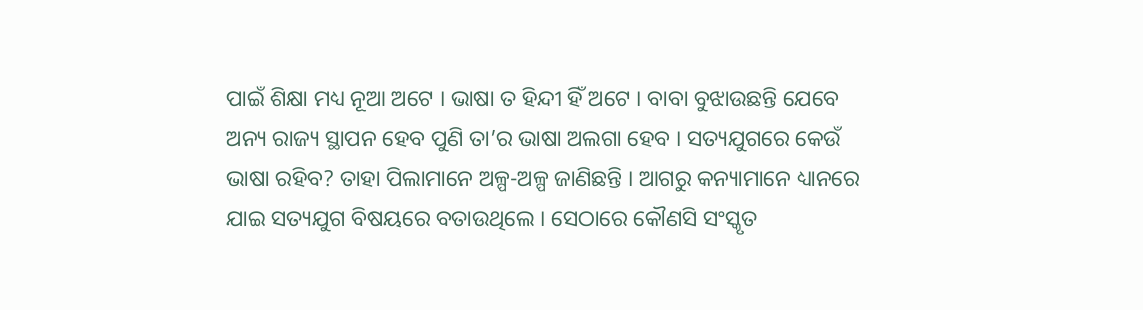ପାଇଁ ଶିକ୍ଷା ମଧ୍ୟ ନୂଆ ଅଟେ । ଭାଷା ତ ହିନ୍ଦୀ ହିଁ ଅଟେ । ବାବା ବୁଝାଉଛନ୍ତି ଯେବେ ଅନ୍ୟ ରାଜ୍ୟ ସ୍ଥାପନ ହେବ ପୁଣି ତା’ର ଭାଷା ଅଲଗା ହେବ । ସତ୍ୟଯୁଗରେ କେଉଁ ଭାଷା ରହିବ? ତାହା ପିଲାମାନେ ଅଳ୍ପ-ଅଳ୍ପ ଜାଣିଛନ୍ତି । ଆଗରୁ କନ୍ୟାମାନେ ଧ୍ୟାନରେ ଯାଇ ସତ୍ୟଯୁଗ ବିଷୟରେ ବତାଉଥିଲେ । ସେଠାରେ କୌଣସି ସଂସ୍କୃତ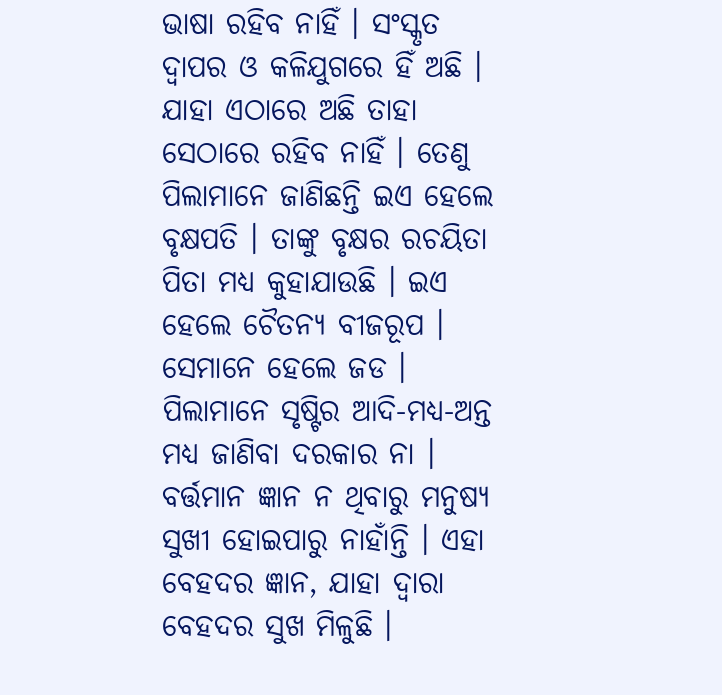ଭାଷା ରହିବ ନାହିଁ । ସଂସ୍କୃତ ଦ୍ୱାପର ଓ କଳିଯୁଗରେ ହିଁ ଅଛି । ଯାହା ଏଠାରେ ଅଛି ତାହା ସେଠାରେ ରହିବ ନାହିଁ । ତେଣୁ ପିଲାମାନେ ଜାଣିଛନ୍ତି ଇଏ ହେଲେ ବୃକ୍ଷପତି । ତାଙ୍କୁ ବୃକ୍ଷର ରଚୟିତା ପିତା ମଧ୍ୟ କୁହାଯାଉଛି । ଇଏ ହେଲେ ଚୈତନ୍ୟ ବୀଜରୂପ । ସେମାନେ ହେଲେ ଜଡ । ପିଲାମାନେ ସୃଷ୍ଟିର ଆଦି-ମଧ୍ୟ-ଅନ୍ତ ମଧ୍ୟ ଜାଣିବା ଦରକାର ନା । ବର୍ତ୍ତମାନ ଜ୍ଞାନ ନ ଥିବାରୁ ମନୁଷ୍ୟ ସୁଖୀ ହୋଇପାରୁ ନାହାଁନ୍ତି । ଏହା ବେହଦର ଜ୍ଞାନ, ଯାହା ଦ୍ୱାରା ବେହଦର ସୁଖ ମିଳୁଛି ।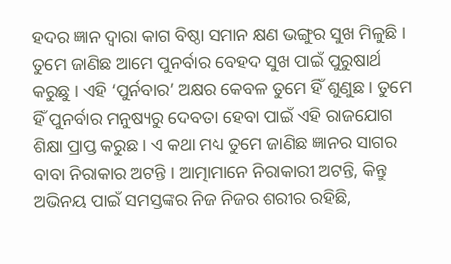ହଦର ଜ୍ଞାନ ଦ୍ୱାରା କାଗ ବିଷ୍ଠା ସମାନ କ୍ଷଣ ଭଙ୍ଗୁର ସୁଖ ମିଳୁଛି । ତୁମେ ଜାଣିଛ ଆମେ ପୁନର୍ବାର ବେହଦ ସୁଖ ପାଇଁ ପୁରୁଷାର୍ଥ କରୁଛୁ । ଏହି ‘ପୁର୍ନବାର’ ଅକ୍ଷର କେବଳ ତୁମେ ହିଁ ଶୁଣୁଛ । ତୁମେ ହିଁ ପୁନର୍ବାର ମନୁଷ୍ୟରୁ ଦେବତା ହେବା ପାଇଁ ଏହି ରାଜଯୋଗ ଶିକ୍ଷା ପ୍ରାପ୍ତ କରୁଛ । ଏ କଥା ମଧ୍ୟ ତୁମେ ଜାଣିଛ ଜ୍ଞାନର ସାଗର ବାବା ନିରାକାର ଅଟନ୍ତି । ଆତ୍ମାମାନେ ନିରାକାରୀ ଅଟନ୍ତି, କିନ୍ତୁ ଅଭିନୟ ପାଇଁ ସମସ୍ତଙ୍କର ନିଜ ନିଜର ଶରୀର ରହିଛି,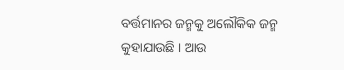ବର୍ତ୍ତମାନର ଜନ୍ମକୁ ଅଲୌକିକ ଜନ୍ମ କୁହାଯାଉଛି । ଆଉ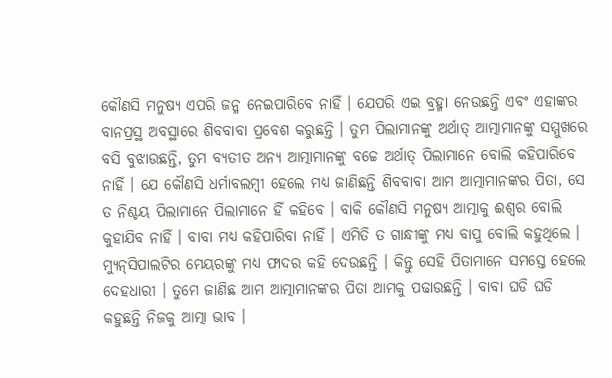କୌଣସି ମନୁଷ୍ୟ ଏପରି ଜନ୍ମ ନେଇପାରିବେ ନାହିଁ । ଯେପରି ଏଇ ବ୍ରହ୍ମା ନେଉଛନ୍ତି ଏବଂ ଏହାଙ୍କର ବାନପ୍ରସ୍ଥ ଅବସ୍ଥାରେ ଶିବବାବା ପ୍ରବେଶ କରୁଛନ୍ତି । ତୁମ ପିଲାମାନଙ୍କୁ ଅର୍ଥାତ୍ ଆତ୍ମାମାନଙ୍କୁ ସମ୍ମୁଖରେ ବସି ବୁଝାଉଛନ୍ତି, ତୁମ ବ୍ୟତୀତ ଅନ୍ୟ ଆତ୍ମାମାନଙ୍କୁ ବଚ୍ଚେ ଅର୍ଥାତ୍ ପିଲାମାନେ ବୋଲି କହିପାରିବେ ନାହିଁ । ଯେ କୌଣସି ଧର୍ମାବଲମ୍ବୀ ହେଲେ ମଧ୍ୟ ଜାଣିଛନ୍ତି ଶିବବାବା ଆମ ଆତ୍ମାମାନଙ୍କର ପିତା, ସେ ତ ନିଶ୍ଚୟ ପିଲାମାନେ ପିଲାମାନେ ହିଁ କହିବେ । ବାକି କୌଣସି ମନୁଷ୍ୟ ଆତ୍ମାକୁ ଈଶ୍ୱର ବୋଲି କୁହାଯିବ ନାହିଁ । ବାବା ମଧ୍ୟ କହିପାରିବା ନାହିଁ । ଏମିତି ତ ଗାନ୍ଧୀଙ୍କୁ ମଧ୍ୟ ବାପୁ ବୋଲି କହୁଥିଲେ । ମ୍ୟୁନ୍‌ସିପାଲଟିର ମେୟରଙ୍କୁ ମଧ୍ୟ ଫାଦର କହି ଦେଉଛନ୍ତି । କିନ୍ତୁ ସେହି ପିତାମାନେ ସମସ୍ତେ ହେଲେ ଦେହଧାରୀ । ତୁମେ ଜାଣିଛ ଆମ ଆତ୍ମାମାନଙ୍କର ପିତା ଆମକୁ ପଢାଉଛନ୍ତି । ବାବା ଘଡି ଘଡି କହୁଛନ୍ତି ନିଜକୁ ଆତ୍ମା ଭାବ ।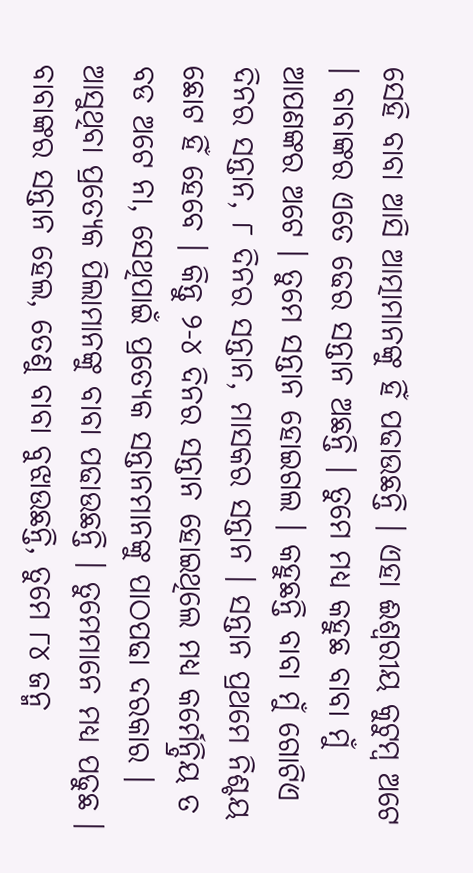ସେହି ବାବା ଆସି ଆତ୍ମାମାନଙ୍କୁ ହିଁ ପଢାଉଛନ୍ତି । ଏହା ଈଶ୍ୱରୀୟ କୁଟୁମ୍ବ ଅଟେ । ବାବାଙ୍କର ଏତେ ଢେର ସନ୍ତାନ ଅଛନ୍ତି । ତୁମେ ମଧ୍ୟ କହୁଛ ବାବା ମୁଁ ଆପଣଙ୍କର ଅଟେ । ତୁମେ ସନ୍ତାନ ହୋଇଗଲ । କହୁଛନ୍ତି ବାବା ମୁଁ ଗୋଟିଏ ଦିନର ସନ୍ତାନ, ୮ ଦିନର ସନ୍ତାନ, ମାସକର ସନ୍ତାନ । ସନ୍ତାନ ପ୍ରଥମେ ନିଶ୍ଚୟ ଛୋଟ ହିଁ ହେବେ । କିନ୍ତୁ ୨-୪ ଦିନର ସନ୍ତାନ ହୋଇଥିଲେ ମଧ୍ୟ କର୍ମେନ୍ଦ୍ରିୟ ତ ବଡ ଅଟେ ନା, ସେଥିପାଇଁ ପ୍ରତ୍ୟେକ ସନ୍ତାନମାନଙ୍କୁ ପାଠପଢା ଦରକାର । ଆସୁଥିବା ପ୍ରତ୍ୟେକ ପିଲାମାନଙ୍କୁ ବାବା ପଢାଉଛନ୍ତି । ତୁମେମାନେ ମଧ୍ୟ ପଢୁଛ । ବାବାଙ୍କର ସନ୍ତାନ ହେଲ, ତେଣୁ ବାବା ବୁଝାଉଛନ୍ତି, ତୁମେ ୮୪ ଜନ୍ମ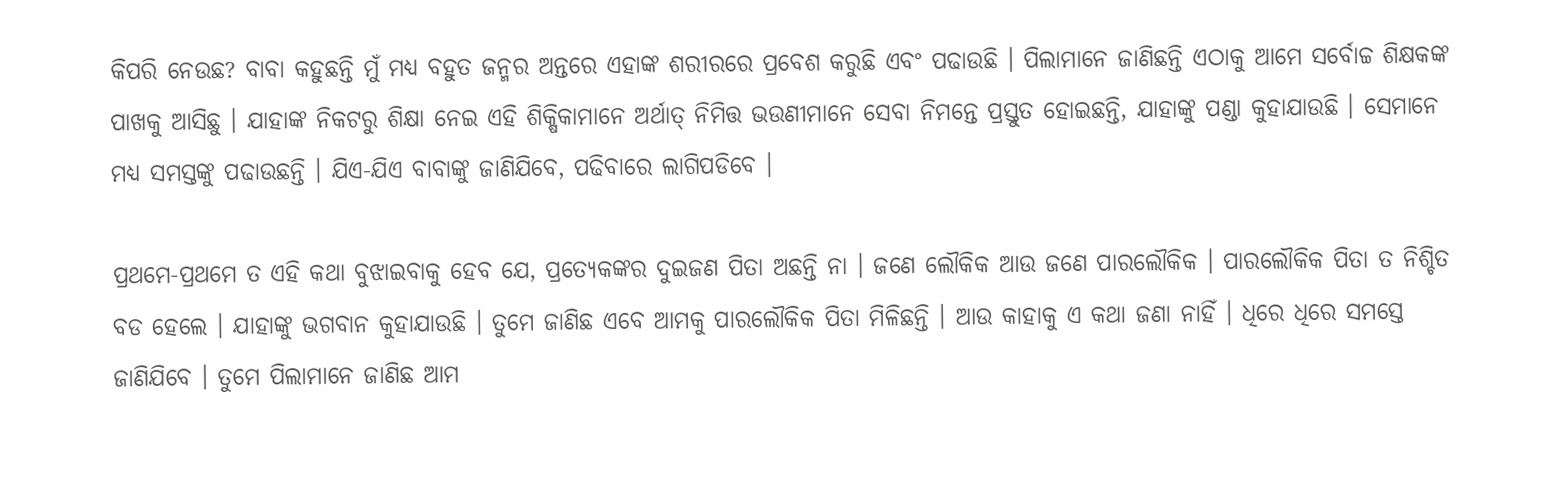କିପରି ନେଉଛ? ବାବା କହୁଛନ୍ତି ମୁଁ ମଧ୍ୟ ବହୁତ ଜନ୍ମର ଅନ୍ତରେ ଏହାଙ୍କ ଶରୀରରେ ପ୍ରବେଶ କରୁଛି ଏବଂ ପଢାଉଛି । ପିଲାମାନେ ଜାଣିଛନ୍ତି ଏଠାକୁ ଆମେ ସର୍ବୋଚ୍ଚ ଶିକ୍ଷକଙ୍କ ପାଖକୁ ଆସିଛୁ । ଯାହାଙ୍କ ନିକଟରୁ ଶିକ୍ଷା ନେଇ ଏହି ଶିକ୍ଷିକାମାନେ ଅର୍ଥାତ୍ ନିମିତ୍ତ ଭଉଣୀମାନେ ସେବା ନିମନ୍ତେ ପ୍ରସ୍ତୁତ ହୋଇଛନ୍ତି, ଯାହାଙ୍କୁ ପଣ୍ଡା କୁହାଯାଉଛି । ସେମାନେ ମଧ୍ୟ ସମସ୍ତଙ୍କୁ ପଢାଉଛନ୍ତି । ଯିଏ-ଯିଏ ବାବାଙ୍କୁ ଜାଣିଯିବେ, ପଢିବାରେ ଲାଗିପଡିବେ ।

ପ୍ରଥମେ-ପ୍ରଥମେ ତ ଏହି କଥା ବୁଝାଇବାକୁ ହେବ ଯେ, ପ୍ରତ୍ୟେକଙ୍କର ଦୁଇଜଣ ପିତା ଅଛନ୍ତି ନା । ଜଣେ ଲୌକିକ ଆଉ ଜଣେ ପାରଲୌକିକ । ପାରଲୌକିକ ପିତା ତ ନିଶ୍ଚିତ ବଡ ହେଲେ । ଯାହାଙ୍କୁ ଭଗବାନ କୁହାଯାଉଛି । ତୁମେ ଜାଣିଛ ଏବେ ଆମକୁ ପାରଲୌକିକ ପିତା ମିଳିଛନ୍ତି । ଆଉ କାହାକୁ ଏ କଥା ଜଣା ନାହିଁ । ଧିରେ ଧିରେ ସମସ୍ତେ ଜାଣିଯିବେ । ତୁମେ ପିଲାମାନେ ଜାଣିଛ ଆମ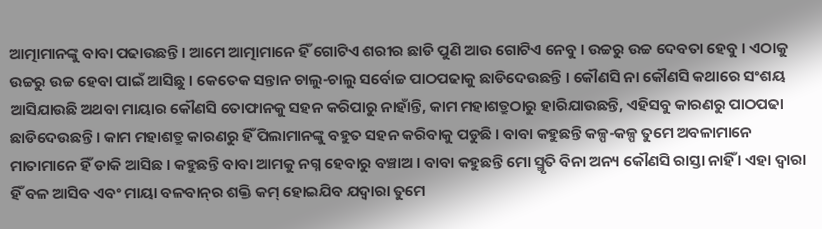ଆତ୍ମାମାନଙ୍କୁ ବାବା ପଢାଉଛନ୍ତି । ଆମେ ଆତ୍ମାମାନେ ହିଁ ଗୋଟିଏ ଶରୀର ଛାଡି ପୁଣି ଆଉ ଗୋଟିଏ ନେବୁ । ଉଚ୍ଚରୁ ଉଚ୍ଚ ଦେବତା ହେବୁ । ଏଠାକୁ ଉଚ୍ଚରୁ ଉଚ୍ଚ ହେବା ପାଇଁ ଆସିଛୁ । କେତେକ ସନ୍ତାନ ଚାଲୁ-ଚାଲୁ ସର୍ବୋଚ୍ଚ ପାଠପଢାକୁ ଛାଡିଦେଉଛନ୍ତି । କୌଣସି ନା କୌଣସି କଥାରେ ସଂଶୟ ଆସିଯାଉଛି ଅଥବା ମାୟାର କୌଣସି ତୋଫାନକୁ ସହନ କରିପାରୁ ନାହାଁନ୍ତି, କାମ ମହାଶତ୍ରୁଠାରୁ ହାରିଯାଉଛନ୍ତି, ଏହିସବୁ କାରଣରୁ ପାଠପଢା ଛାଡିଦେଉଛନ୍ତି । କାମ ମହାଶତ୍ରୁ କାରଣରୁ ହିଁ ପିଲାମାନଙ୍କୁ ବହୁତ ସହନ କରିବାକୁ ପଡୁଛି । ବାବା କହୁଛନ୍ତି କଳ୍ପ-କଳ୍ପ ତୁମେ ଅବଳାମାନେ ମାତାମାନେ ହିଁ ଡାକି ଆସିଛ । କହୁଛନ୍ତି ବାବା ଆମକୁ ନଗ୍ନ ହେବାରୁ ବଞ୍ଚାଅ । ବାବା କହୁଛନ୍ତି ମୋ ସ୍ମୃତି ବିନା ଅନ୍ୟ କୌଣସି ରାସ୍ତା ନାହିଁ । ଏହା ଦ୍ୱାରା ହିଁ ବଳ ଆସିବ ଏବଂ ମାୟା ବଳବାନ୍‌ର ଶକ୍ତି କମ୍ ହୋଇଯିବ ଯଦ୍ୱାରା ତୁମେ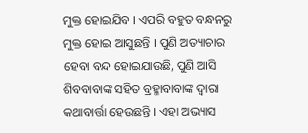ମୁକ୍ତ ହୋଇଯିବ । ଏପରି ବହୁତ ବନ୍ଧନରୁ ମୁକ୍ତ ହୋଇ ଆସୁଛନ୍ତି । ପୁଣି ଅତ୍ୟାଚାର ହେବା ବନ୍ଦ ହୋଇଯାଉଛି, ପୁଣି ଆସି ଶିବବାବାଙ୍କ ସହିତ ବ୍ରହ୍ମାବାବାଙ୍କ ଦ୍ୱାରା କଥାବାର୍ତ୍ତା ହେଉଛନ୍ତି । ଏହା ଅଭ୍ୟାସ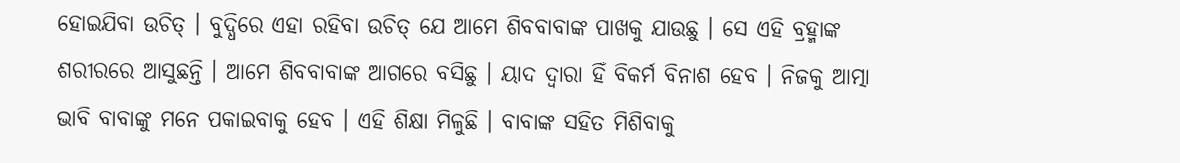ହୋଇଯିବା ଉଚିତ୍ । ବୁଦ୍ଧିରେ ଏହା ରହିବା ଉଚିତ୍ ଯେ ଆମେ ଶିବବାବାଙ୍କ ପାଖକୁ ଯାଉଛୁ । ସେ ଏହି ବ୍ରହ୍ମାଙ୍କ ଶରୀରରେ ଆସୁଛନ୍ତି । ଆମେ ଶିବବାବାଙ୍କ ଆଗରେ ବସିଛୁ । ୟାଦ ଦ୍ୱାରା ହିଁ ବିକର୍ମ ବିନାଶ ହେବ । ନିଜକୁ ଆତ୍ମା ଭାବି ବାବାଙ୍କୁ ମନେ ପକାଇବାକୁ ହେବ । ଏହି ଶିକ୍ଷା ମିଳୁଛି । ବାବାଙ୍କ ସହିତ ମିଶିବାକୁ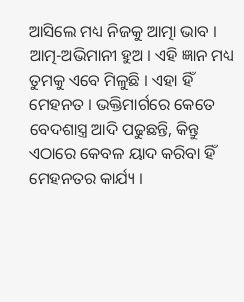ଆସିଲେ ମଧ୍ୟ ନିଜକୁ ଆତ୍ମା ଭାବ । ଆତ୍ମ-ଅଭିମାନୀ ହୁଅ । ଏହି ଜ୍ଞାନ ମଧ୍ୟ ତୁମକୁ ଏବେ ମିଳୁଛି । ଏହା ହିଁ ମେହନତ । ଭକ୍ତିମାର୍ଗରେ କେତେ ବେଦଶାସ୍ତ୍ର ଆଦି ପଢୁଛନ୍ତି, କିନ୍ତୁ ଏଠାରେ କେବଳ ୟାଦ କରିବା ହିଁ ମେହନତର କାର୍ଯ୍ୟ ।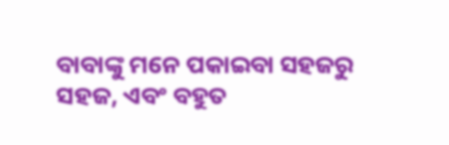ବାବାଙ୍କୁ ମନେ ପକାଇବା ସହଜରୁ ସହଜ, ଏବଂ ବହୁତ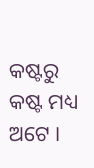କଷ୍ଟରୁ କଷ୍ଟ ମଧ୍ୟ ଅଟେ ।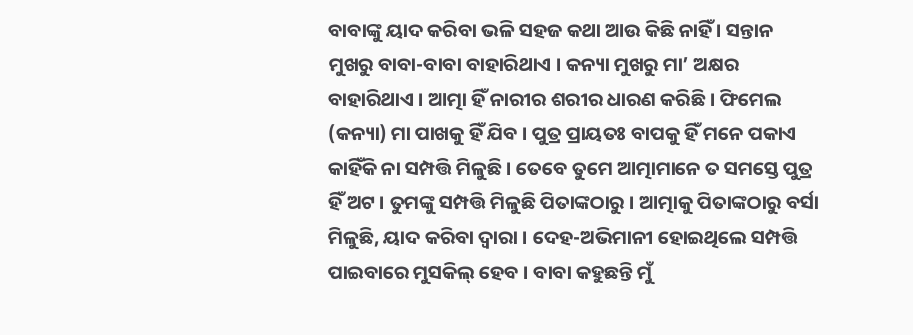ବାବାଙ୍କୁ ୟାଦ କରିବା ଭଳି ସହଜ କଥା ଆଉ କିଛି ନାହିଁ । ସନ୍ତାନ ମୁଖରୁ ବାବା-ବାବା ବାହାରିଥାଏ । କନ୍ୟା ମୁଖରୁ ମା’ ଅକ୍ଷର ବାହାରିଥାଏ । ଆତ୍ମା ହିଁ ନାରୀର ଶରୀର ଧାରଣ କରିଛି । ଫିମେଲ (କନ୍ୟା) ମା ପାଖକୁ ହିଁ ଯିବ । ପୁତ୍ର ପ୍ରାୟତଃ ବାପକୁ ହିଁ ମନେ ପକାଏ କାହିଁକି ନା ସମ୍ପତ୍ତି ମିଳୁଛି । ତେବେ ତୁମେ ଆତ୍ମାମାନେ ତ ସମସ୍ତେ ପୁତ୍ର ହିଁ ଅଟ । ତୁମଙ୍କୁ ସମ୍ପତ୍ତି ମିଳୁଛି ପିତାଙ୍କଠାରୁ । ଆତ୍ମାକୁ ପିତାଙ୍କଠାରୁ ବର୍ସା ମିଳୁଛି, ୟାଦ କରିବା ଦ୍ୱାରା । ଦେହ-ଅଭିମାନୀ ହୋଇଥିଲେ ସମ୍ପତ୍ତି ପାଇବାରେ ମୁସକିଲ୍ ହେବ । ବାବା କହୁଛନ୍ତି ମୁଁ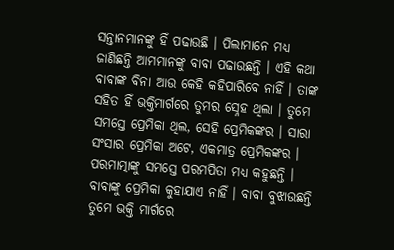ସନ୍ତାନମାନଙ୍କୁ ହିଁ ପଢାଉଛି । ପିଲାମାନେ ମଧ୍ୟ ଜାଣିଛନ୍ତି ଆମମାନଙ୍କୁ ବାବା ପଢାଉଛନ୍ତି । ଏହି କଥା ବାବାଙ୍କ ବିନା ଆଉ କେହି କହିପାରିବେ ନାହିଁ । ତାଙ୍କ ସହିତ ହିଁ ଭକ୍ତିମାର୍ଗରେ ତୁମର ସ୍ନେହ ଥିଲା । ତୁମେ ସମସ୍ତେ ପ୍ରେମିକା ଥିଲ, ସେହି ପ୍ରେମିକଙ୍କର । ସାରା ସଂସାର ପ୍ରେମିକା ଅଟେ, ଏକମାତ୍ର ପ୍ରେମିକଙ୍କର । ପରମାତ୍ମାଙ୍କୁ ସମସ୍ତେ ପରମପିତା ମଧ୍ୟ କହୁଛନ୍ତି । ବାବାଙ୍କୁ ପ୍ରେମିକା କୁହାଯାଏ ନାହିଁ । ବାବା ବୁଝାଉଛନ୍ତି ତୁମେ ଭକ୍ତି ମାର୍ଗରେ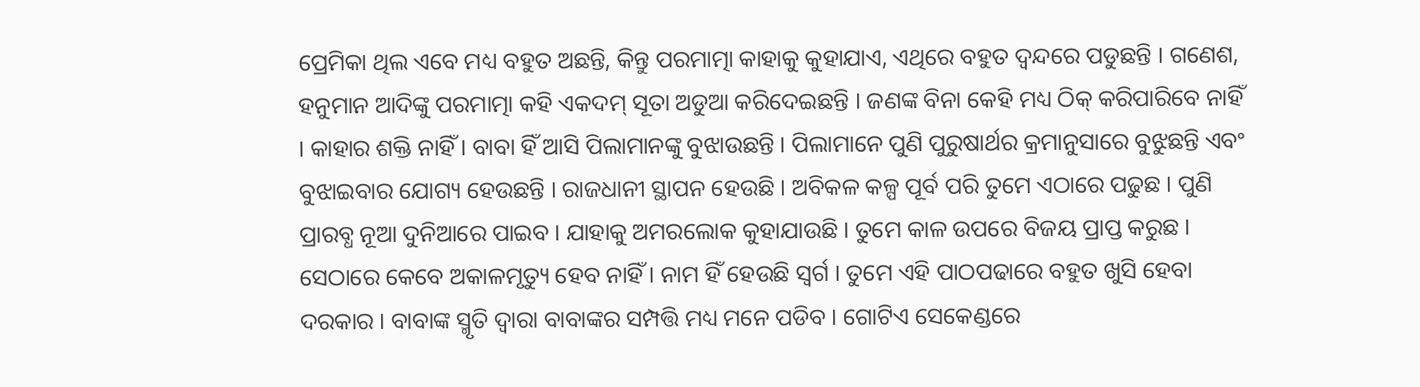ପ୍ରେମିକା ଥିଲ ଏବେ ମଧ୍ୟ ବହୁତ ଅଛନ୍ତି, କିନ୍ତୁ ପରମାତ୍ମା କାହାକୁ କୁହାଯାଏ, ଏଥିରେ ବହୁତ ଦ୍ୱନ୍ଦରେ ପଡୁଛନ୍ତି । ଗଣେଶ, ହନୁମାନ ଆଦିଙ୍କୁ ପରମାତ୍ମା କହି ଏକଦମ୍ ସୂତା ଅଡୁଆ କରିଦେଇଛନ୍ତି । ଜଣଙ୍କ ବିନା କେହି ମଧ୍ୟ ଠିକ୍ କରିପାରିବେ ନାହିଁ । କାହାର ଶକ୍ତି ନାହିଁ । ବାବା ହିଁ ଆସି ପିଲାମାନଙ୍କୁ ବୁଝାଉଛନ୍ତି । ପିଲାମାନେ ପୁଣି ପୁରୁଷାର୍ଥର କ୍ରମାନୁସାରେ ବୁଝୁଛନ୍ତି ଏବଂ ବୁଝାଇବାର ଯୋଗ୍ୟ ହେଉଛନ୍ତି । ରାଜଧାନୀ ସ୍ଥାପନ ହେଉଛି । ଅବିକଳ କଳ୍ପ ପୂର୍ବ ପରି ତୁମେ ଏଠାରେ ପଢୁଛ । ପୁଣି ପ୍ରାରବ୍ଧ ନୂଆ ଦୁନିଆରେ ପାଇବ । ଯାହାକୁ ଅମରଲୋକ କୁହାଯାଉଛି । ତୁମେ କାଳ ଉପରେ ବିଜୟ ପ୍ରାପ୍ତ କରୁଛ । ସେଠାରେ କେବେ ଅକାଳମୃତ୍ୟୁ ହେବ ନାହିଁ । ନାମ ହିଁ ହେଉଛି ସ୍ୱର୍ଗ । ତୁମେ ଏହି ପାଠପଢାରେ ବହୁତ ଖୁସି ହେବା ଦରକାର । ବାବାଙ୍କ ସ୍ମୃତି ଦ୍ୱାରା ବାବାଙ୍କର ସମ୍ପତ୍ତି ମଧ୍ୟ ମନେ ପଡିବ । ଗୋଟିଏ ସେକେଣ୍ଡରେ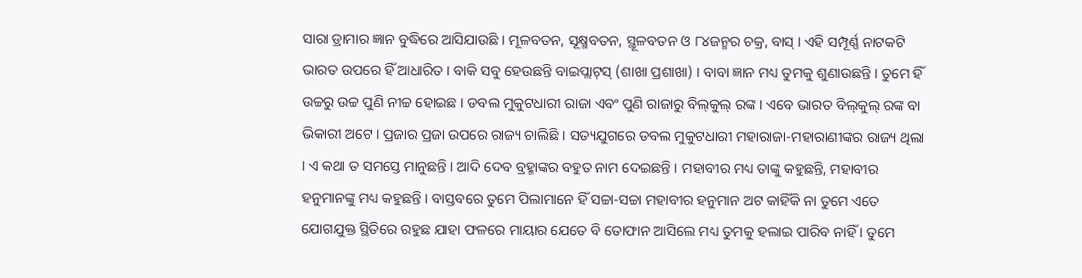ସାରା ଡ୍ରାମାର ଜ୍ଞାନ ବୁଦ୍ଧିରେ ଆସିଯାଉଛି । ମୂଳବତନ, ସୂକ୍ଷ୍ମବତନ, ସ୍ଥୂଳବତନ ଓ ୮୪ଜନ୍ମର ଚକ୍ର, ବାସ୍ । ଏହି ସମ୍ପୂର୍ଣ୍ଣ ନାଟକଟି ଭାରତ ଉପରେ ହିଁ ଆଧାରିତ । ବାକି ସବୁ ହେଉଛନ୍ତି ବାଇପ୍ଲାଟ୍‌ସ୍ (ଶାଖା ପ୍ରଶାଖା) । ବାବା ଜ୍ଞାନ ମଧ୍ୟ ତୁମକୁ ଶୁଣାଉଛନ୍ତି । ତୁମେ ହିଁ ଉଚ୍ଚରୁ ଉଚ୍ଚ ପୁଣି ନୀଚ୍ଚ ହୋଇଛ । ଡବଲ ମୁକୁଟଧାରୀ ରାଜା ଏବଂ ପୁଣି ରାଜାରୁ ବିଲ୍‌କୁଲ୍ ରଙ୍କ । ଏବେ ଭାରତ ବିଲ୍‌କୁଲ୍ ରଙ୍କ ବା ଭିକାରୀ ଅଟେ । ପ୍ରଜାର ପ୍ରଜା ଉପରେ ରାଜ୍ୟ ଚାଲିଛି । ସତ୍ୟଯୁଗରେ ଡବଲ ମୁକୁଟଧାରୀ ମହାରାଜା-ମହାରାଣୀଙ୍କର ରାଜ୍ୟ ଥିଲା । ଏ କଥା ତ ସମସ୍ତେ ମାନୁଛନ୍ତି । ଆଦି ଦେବ ବ୍ରହ୍ମାଙ୍କର ବହୁତ ନାମ ଦେଇଛନ୍ତି । ମହାବୀର ମଧ୍ୟ ତାଙ୍କୁ କହୁଛନ୍ତି, ମହାବୀର ହନୁମାନଙ୍କୁ ମଧ୍ୟ କହୁଛନ୍ତି । ବାସ୍ତବରେ ତୁମେ ପିଲାମାନେ ହିଁ ସଚ୍ଚା-ସଚ୍ଚା ମହାବୀର ହନୁମାନ ଅଟ କାହିଁକି ନା ତୁମେ ଏତେ ଯୋଗଯୁକ୍ତ ସ୍ଥିତିରେ ରହୁଛ ଯାହା ଫଳରେ ମାୟାର ଯେତେ ବି ତୋଫାନ ଆସିଲେ ମଧ୍ୟ ତୁମକୁ ହଲାଇ ପାରିବ ନାହିଁ । ତୁମେ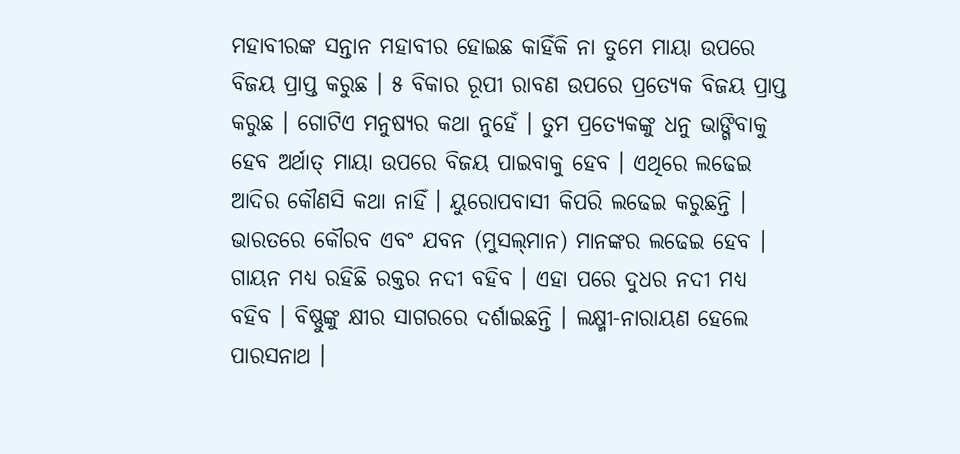ମହାବୀରଙ୍କ ସନ୍ତାନ ମହାବୀର ହୋଇଛ କାହିଁକି ନା ତୁମେ ମାୟା ଉପରେ ବିଜୟ ପ୍ରାପ୍ତ କରୁଛ । ୫ ବିକାର ରୂପୀ ରାବଣ ଉପରେ ପ୍ରତ୍ୟେକ ବିଜୟ ପ୍ରାପ୍ତ କରୁଛ । ଗୋଟିଏ ମନୁଷ୍ୟର କଥା ନୁହେଁ । ତୁମ ପ୍ରତ୍ୟେକଙ୍କୁ ଧନୁ ଭାଙ୍ଗିବାକୁ ହେବ ଅର୍ଥାତ୍ ମାୟା ଉପରେ ବିଜୟ ପାଇବାକୁ ହେବ । ଏଥିରେ ଲଢେଇ ଆଦିର କୌଣସି କଥା ନାହିଁ । ୟୁରୋପବାସୀ କିପରି ଲଢେଇ କରୁଛନ୍ତି । ଭାରତରେ କୌରବ ଏବଂ ଯବନ (ମୁସଲ୍‌ମାନ) ମାନଙ୍କର ଲଢେଇ ହେବ । ଗାୟନ ମଧ୍ୟ ରହିଛି ରକ୍ତର ନଦୀ ବହିବ । ଏହା ପରେ ଦୁଧର ନଦୀ ମଧ୍ୟ ବହିବ । ବିଷ୍ଣୁଙ୍କୁ କ୍ଷୀର ସାଗରରେ ଦର୍ଶାଇଛନ୍ତି । ଲକ୍ଷ୍ମୀ-ନାରାୟଣ ହେଲେ ପାରସନାଥ ।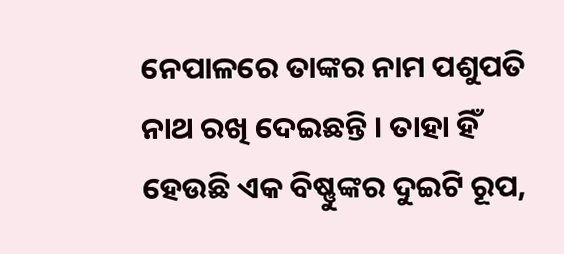ନେପାଳରେ ତାଙ୍କର ନାମ ପଶୁପତି ନାଥ ରଖି ଦେଇଛନ୍ତି । ତାହା ହିଁ ହେଉଛି ଏକ ବିଷ୍ଣୁଙ୍କର ଦୁଇଟି ରୂପ,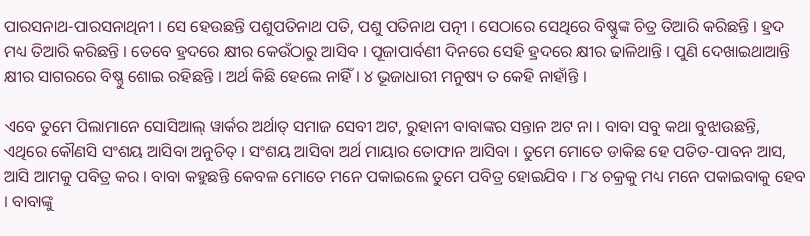ପାରସନାଥ-ପାରସନାଥିନୀ । ସେ ହେଉଛନ୍ତି ପଶୁପତିନାଥ ପତି, ପଶୁ ପତିନାଥ ପତ୍ନୀ । ସେଠାରେ ସେଥିରେ ବିଷ୍ଣୁଙ୍କ ଚିତ୍ର ତିଆରି କରିଛନ୍ତି । ହ୍ରଦ ମଧ୍ୟ ତିଆରି କରିଛନ୍ତି । ତେବେ ହ୍ରଦରେ କ୍ଷୀର କେଉଁଠାରୁ ଆସିବ । ପୂଜାପାର୍ବଣୀ ଦିନରେ ସେହି ହ୍ରଦରେ କ୍ଷୀର ଢାଳିଥାନ୍ତି । ପୁଣି ଦେଖାଇଥାଆନ୍ତି କ୍ଷୀର ସାଗରରେ ବିଷ୍ଣୁ ଶୋଇ ରହିଛନ୍ତି । ଅର୍ଥ କିଛି ହେଲେ ନାହିଁ । ୪ ଭୂଜାଧାରୀ ମନୁଷ୍ୟ ତ କେହି ନାହାଁନ୍ତି ।

ଏବେ ତୁମେ ପିଲାମାନେ ସୋସିଆଲ୍ ୱାର୍କର ଅର୍ଥାତ୍ ସମାଜ ସେବୀ ଅଟ, ରୁହାନୀ ବାବାଙ୍କର ସନ୍ତାନ ଅଟ ନା । ବାବା ସବୁ କଥା ବୁଝାଉଛନ୍ତି, ଏଥିରେ କୌଣସି ସଂଶୟ ଆସିବା ଅନୁଚିତ୍ । ସଂଶୟ ଆସିବା ଅର୍ଥ ମାୟାର ତୋଫାନ ଆସିବା । ତୁମେ ମୋତେ ଡାକିଛ ହେ ପତିତ-ପାବନ ଆସ, ଆସି ଆମକୁ ପବିତ୍ର କର । ବାବା କହୁଛନ୍ତି କେବଳ ମୋତେ ମନେ ପକାଇଲେ ତୁମେ ପବିତ୍ର ହୋଇଯିବ । ୮୪ ଚକ୍ରକୁ ମଧ୍ୟ ମନେ ପକାଇବାକୁ ହେବ । ବାବାଙ୍କୁ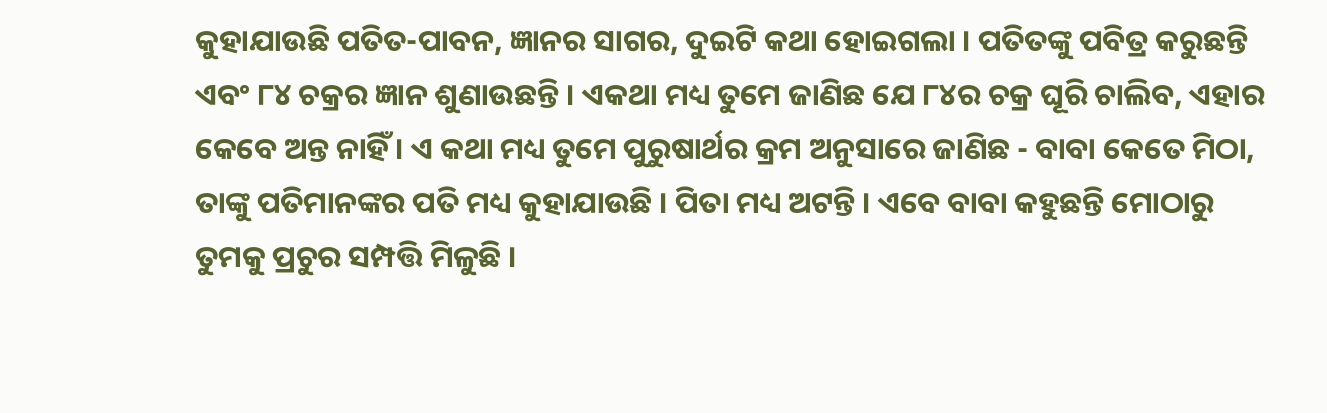କୁହାଯାଉଛି ପତିତ-ପାବନ, ଜ୍ଞାନର ସାଗର, ଦୁଇଟି କଥା ହୋଇଗଲା । ପତିତଙ୍କୁ ପବିତ୍ର କରୁଛନ୍ତି ଏବଂ ୮୪ ଚକ୍ରର ଜ୍ଞାନ ଶୁଣାଉଛନ୍ତି । ଏକଥା ମଧ୍ୟ ତୁମେ ଜାଣିଛ ଯେ ୮୪ର ଚକ୍ର ଘୂରି ଚାଲିବ, ଏହାର କେବେ ଅନ୍ତ ନାହିଁ । ଏ କଥା ମଧ୍ୟ ତୁମେ ପୁରୁଷାର୍ଥର କ୍ରମ ଅନୁସାରେ ଜାଣିଛ - ବାବା କେତେ ମିଠା, ତାଙ୍କୁ ପତିମାନଙ୍କର ପତି ମଧ୍ୟ କୁହାଯାଉଛି । ପିତା ମଧ୍ୟ ଅଟନ୍ତି । ଏବେ ବାବା କହୁଛନ୍ତି ମୋଠାରୁ ତୁମକୁ ପ୍ରଚୁର ସମ୍ପତ୍ତି ମିଳୁଛି ।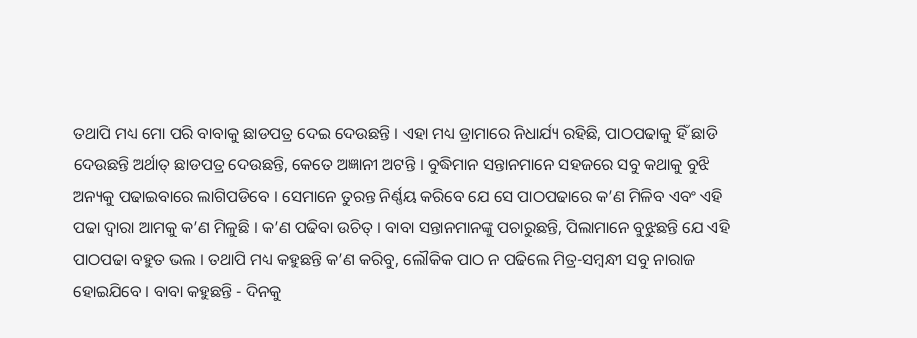ତଥାପି ମଧ୍ୟ ମୋ ପରି ବାବାକୁ ଛାଡପତ୍ର ଦେଇ ଦେଉଛନ୍ତି । ଏହା ମଧ୍ୟ ଡ୍ରାମାରେ ନିଧାର୍ଯ୍ୟ ରହିଛି, ପାଠପଢାକୁ ହିଁ ଛାଡି ଦେଉଛନ୍ତି ଅର୍ଥାତ୍ ଛାଡପତ୍ର ଦେଉଛନ୍ତି, କେତେ ଅଜ୍ଞାନୀ ଅଟନ୍ତି । ବୁଦ୍ଧିମାନ ସନ୍ତାନମାନେ ସହଜରେ ସବୁ କଥାକୁ ବୁଝି ଅନ୍ୟକୁ ପଢାଇବାରେ ଲାଗିପଡିବେ । ସେମାନେ ତୁରନ୍ତ ନିର୍ଣ୍ଣୟ କରିବେ ଯେ ସେ ପାଠପଢାରେ କ’ଣ ମିଳିବ ଏବଂ ଏହି ପଢା ଦ୍ୱାରା ଆମକୁ କ’ଣ ମିଳୁଛି । କ’ଣ ପଢିବା ଉଚିତ୍ । ବାବା ସନ୍ତାନମାନଙ୍କୁ ପଚାରୁଛନ୍ତି, ପିଲାମାନେ ବୁଝୁଛନ୍ତି ଯେ ଏହି ପାଠପଢା ବହୁତ ଭଲ । ତଥାପି ମଧ୍ୟ କହୁଛନ୍ତି କ’ଣ କରିବୁ, ଲୌକିକ ପାଠ ନ ପଢିଲେ ମିତ୍ର-ସମ୍ବନ୍ଧୀ ସବୁ ନାରାଜ ହୋଇଯିବେ । ବାବା କହୁଛନ୍ତି - ଦିନକୁ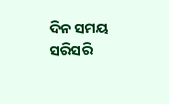ଦିନ ସମୟ ସରିସରି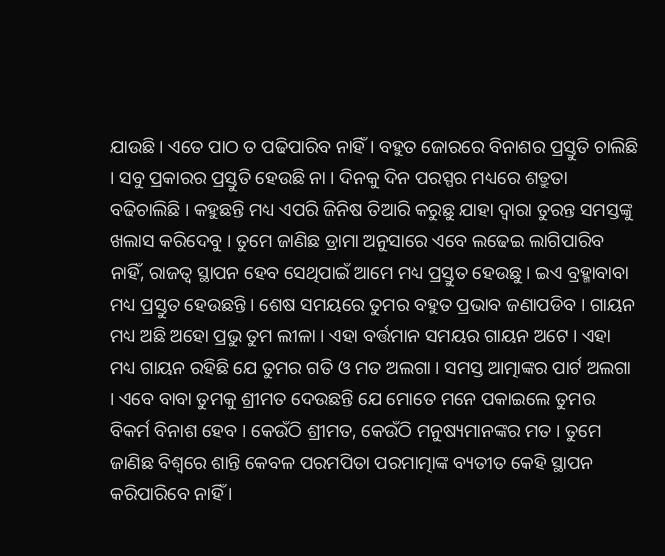ଯାଉଛି । ଏତେ ପାଠ ତ ପଢିପାରିବ ନାହିଁ । ବହୁତ ଜୋରରେ ବିନାଶର ପ୍ରସ୍ତୁତି ଚାଲିଛି । ସବୁ ପ୍ରକାରର ପ୍ରସ୍ତୁତି ହେଉଛି ନା । ଦିନକୁ ଦିନ ପରସ୍ପର ମଧ୍ୟରେ ଶତ୍ରୁତା ବଢିଚାଲିଛି । କହୁଛନ୍ତି ମଧ୍ୟ ଏପରି ଜିନିଷ ତିଆରି କରୁଛୁ ଯାହା ଦ୍ୱାରା ତୁରନ୍ତ ସମସ୍ତଙ୍କୁ ଖଲାସ କରିଦେବୁ । ତୁମେ ଜାଣିଛ ଡ୍ରାମା ଅନୁସାରେ ଏବେ ଲଢେଇ ଲାଗିପାରିବ ନାହିଁ, ରାଜତ୍ୱ ସ୍ଥାପନ ହେବ ସେଥିପାଇଁ ଆମେ ମଧ୍ୟ ପ୍ରସ୍ତୁତ ହେଉଛୁ । ଇଏ ବ୍ରହ୍ମାବାବା ମଧ୍ୟ ପ୍ରସ୍ତୁତ ହେଉଛନ୍ତି । ଶେଷ ସମୟରେ ତୁମର ବହୁତ ପ୍ରଭାବ ଜଣାପଡିବ । ଗାୟନ ମଧ୍ୟ ଅଛି ଅହୋ ପ୍ରଭୁ ତୁମ ଲୀଳା । ଏହା ବର୍ତ୍ତମାନ ସମୟର ଗାୟନ ଅଟେ । ଏହା ମଧ୍ୟ ଗାୟନ ରହିଛି ଯେ ତୁମର ଗତି ଓ ମତ ଅଲଗା । ସମସ୍ତ ଆତ୍ମାଙ୍କର ପାର୍ଟ ଅଲଗା । ଏବେ ବାବା ତୁମକୁ ଶ୍ରୀମତ ଦେଉଛନ୍ତି ଯେ ମୋତେ ମନେ ପକାଇଲେ ତୁମର ବିକର୍ମ ବିନାଶ ହେବ । କେଉଁଠି ଶ୍ରୀମତ, କେଉଁଠି ମନୁଷ୍ୟମାନଙ୍କର ମତ । ତୁମେ ଜାଣିଛ ବିଶ୍ୱରେ ଶାନ୍ତି କେବଳ ପରମପିତା ପରମାତ୍ମାଙ୍କ ବ୍ୟତୀତ କେହି ସ୍ଥାପନ କରିପାରିବେ ନାହିଁ ।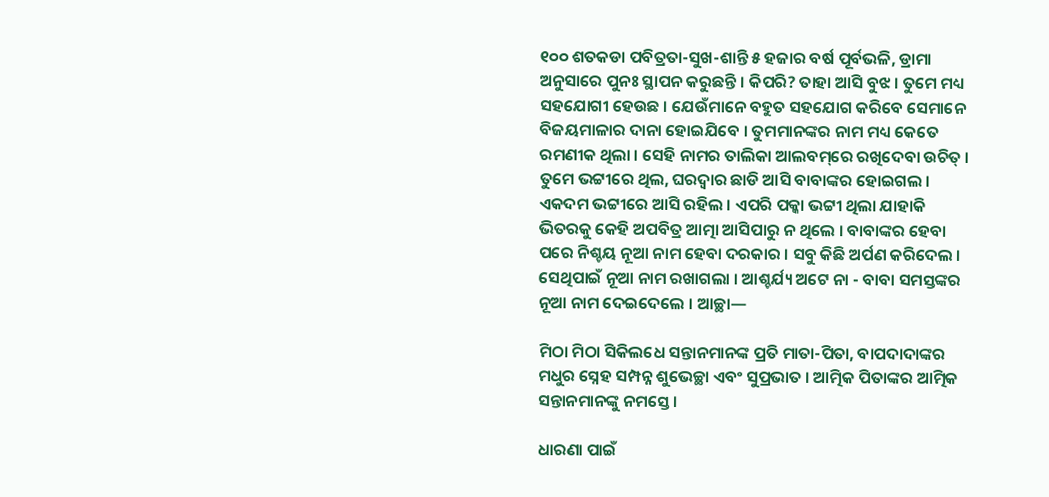୧୦୦ ଶତକଡା ପବିତ୍ରତା-ସୁଖ-ଶାନ୍ତି ୫ ହଜାର ବର୍ଷ ପୂର୍ବଭଳି, ଡ୍ରାମା ଅନୁସାରେ ପୁନଃ ସ୍ଥାପନ କରୁଛନ୍ତି । କିପରି? ତାହା ଆସି ବୁଝ । ତୁମେ ମଧ୍ୟ ସହଯୋଗୀ ହେଉଛ । ଯେଉଁମାନେ ବହୁତ ସହଯୋଗ କରିବେ ସେମାନେ ବିଜୟମାଳାର ଦାନା ହୋଇଯିବେ । ତୁମମାନଙ୍କର ନାମ ମଧ୍ୟ କେତେ ରମଣୀକ ଥିଲା । ସେହି ନାମର ତାଲିକା ଆଲବମ୍‌ରେ ରଖିଦେବା ଉଚିତ୍ । ତୁମେ ଭଟ୍ଟୀରେ ଥିଲ, ଘରଦ୍ୱାର ଛାଡି ଆସି ବାବାଙ୍କର ହୋଇଗଲ । ଏକଦମ ଭଟ୍ଟୀରେ ଆସି ରହିଲ । ଏପରି ପକ୍କା ଭଟ୍ଟୀ ଥିଲା ଯାହାକି ଭିତରକୁ କେହି ଅପବିତ୍ର ଆତ୍ମା ଆସିପାରୁ ନ ଥିଲେ । ବାବାଙ୍କର ହେବା ପରେ ନିଶ୍ଚୟ ନୂଆ ନାମ ହେବା ଦରକାର । ସବୁ କିଛି ଅର୍ପଣ କରିଦେଲ । ସେଥିପାଇଁ ନୂଆ ନାମ ରଖାଗଲା । ଆଶ୍ଚର୍ଯ୍ୟ ଅଟେ ନା - ବାବା ସମସ୍ତଙ୍କର ନୂଆ ନାମ ଦେଇଦେଲେ । ଆଚ୍ଛା—

ମିଠା ମିଠା ସିକିଲଧେ ସନ୍ତାନମାନଙ୍କ ପ୍ରତି ମାତା-ପିତା, ବାପଦାଦାଙ୍କର ମଧୁର ସ୍ନେହ ସମ୍ପନ୍ନ ଶୁଭେଚ୍ଛା ଏବଂ ସୁପ୍ରଭାତ । ଆତ୍ମିକ ପିତାଙ୍କର ଆତ୍ମିକ ସନ୍ତାନମାନଙ୍କୁ ନମସ୍ତେ ।

ଧାରଣା ପାଇଁ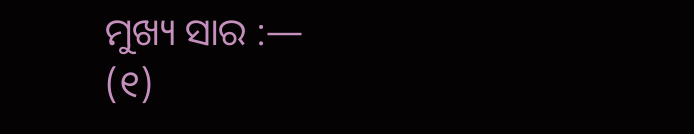ମୁଖ୍ୟ ସାର :—
(୧)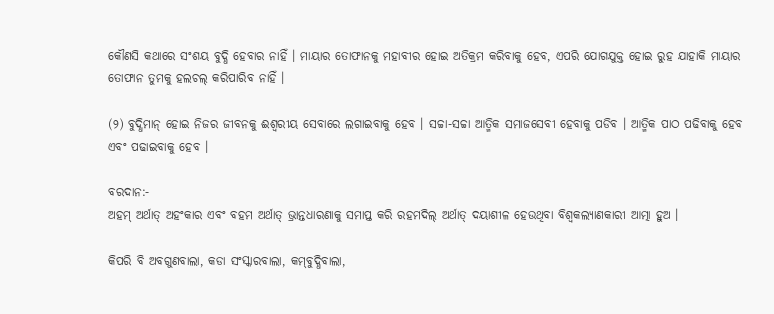କୌଣସି କଥାରେ ସଂଶୟ ବୁଦ୍ଧି ହେବାର ନାହିଁ । ମାୟାର ତୋଫାନକୁ ମହାବୀର ହୋଇ ଅତିକ୍ରମ କରିବାକୁ ହେବ, ଏପରି ଯୋଗଯୁକ୍ତ ହୋଇ ରୁହ ଯାହାକି ମାୟାର ତୋଫାନ ତୁମକୁ ହଲଚଲ୍ କରିପାରିବ ନାହିଁ ।

(୨) ବୁଦ୍ଧିମାନ୍ ହୋଇ ନିଜର ଜୀବନକୁ ଈଶ୍ୱରୀୟ ସେବାରେ ଲଗାଇବାକୁ ହେବ । ସଚ୍ଚା-ସଚ୍ଚା ଆତ୍ମିକ ସମାଜସେବୀ ହେବାକୁ ପଡିବ । ଆତ୍ମିକ ପାଠ ପଢିବାକୁ ହେବ ଏବଂ ପଢାଇବାକୁ ହେବ ।

ବରଦାନ:-
ଅହମ୍ ଅର୍ଥାତ୍ ଅହଂକାର ଏବଂ ବହମ ଅର୍ଥାତ୍ ଭ୍ରାନ୍ତଧାରଣାକୁ ସମାପ୍ତ କରି ରହମଦିଲ୍ ଅର୍ଥାତ୍ ଦୟାଶୀଳ ହେଉଥିବା ବିଶ୍ୱକଲ୍ୟାଣକାରୀ ଆତ୍ମା ହୁଅ ।

କିପରି ବି ଅବଗୁଣବାଲା, କଡା ସଂସ୍କାରବାଲା, କମ୍‌ବୁଦ୍ଧିବାଲା,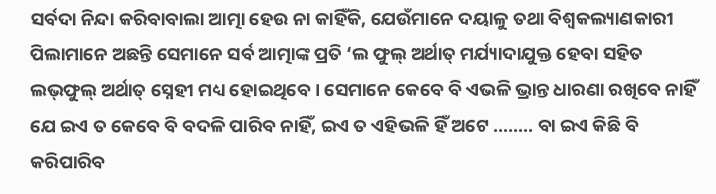ସର୍ବଦା ନିନ୍ଦା କରିବାବାଲା ଆତ୍ମା ହେଉ ନା କାହିଁକି, ଯେଉଁମାନେ ଦୟାଳୁ ତଥା ବିଶ୍ୱକଲ୍ୟାଣକାରୀ ପିଲାମାନେ ଅଛନ୍ତି ସେମାନେ ସର୍ବ ଆତ୍ମାଙ୍କ ପ୍ରତି ‘ଲ ଫୁଲ୍ ଅର୍ଥାତ୍ ମର୍ଯ୍ୟାଦାଯୁକ୍ତ ହେବା ସହିତ ଲଭ୍‌ଫୁଲ୍ ଅର୍ଥାତ୍ ସ୍ନେହୀ ମଧ୍ୟ ହୋଇଥିବେ । ସେମାନେ କେବେ ବି ଏଭଳି ଭ୍ରାନ୍ତ ଧାରଣା ରଖିବେ ନାହିଁ ଯେ ଇଏ ତ କେବେ ବି ବଦଳି ପାରିବ ନାହିଁ, ଇଏ ତ ଏହିଭଳି ହିଁ ଅଟେ ........ ବା ଇଏ କିଛି ବି କରିପାରିବ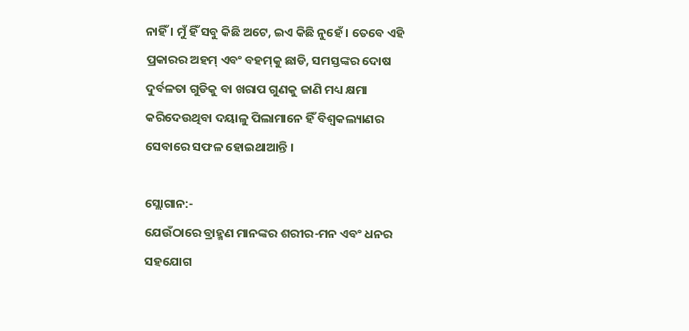ନାହିଁ । ମୁଁ ହିଁ ସବୁ କିଛି ଅଟେ, ଇଏ କିଛି ନୁହେଁ । ତେବେ ଏହି ପ୍ରକାରର ଅହମ୍ ଏବଂ ବହମ୍‌କୁ ଛାଡି, ସମସ୍ତଙ୍କର ଦୋଷ ଦୁର୍ବଳତା ଗୁଡିକୁ ବା ଖରାପ ଗୁଣକୁ ଜାଣି ମଧ୍ୟ କ୍ଷମା କରିଦେଉଥିବା ଦୟାଳୁ ପିଲାମାନେ ହିଁ ବିଶ୍ୱକଲ୍ୟାଣର ସେବାରେ ସଫଳ ହୋଇଥାଆନ୍ତି ।

ସ୍ଲୋଗାନ:-
ଯେଉଁଠାରେ ବ୍ରାହ୍ମଣ ମାନଙ୍କର ଶରୀର-ମନ ଏବଂ ଧନର ସହଯୋଗ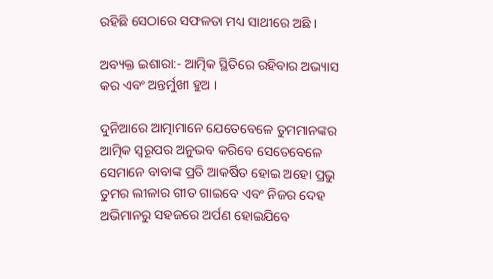ରହିଛି ସେଠାରେ ସଫଳତା ମଧ୍ୟ ସାଥୀରେ ଅଛି ।

ଅବ୍ୟକ୍ତ ଇଶାରା:- ଆତ୍ମିକ ସ୍ଥିତିରେ ରହିବାର ଅଭ୍ୟାସ କର ଏବଂ ଅନ୍ତର୍ମୁଖୀ ହୁଅ ।

ଦୁନିଆରେ ଆତ୍ମାମାନେ ଯେତେବେଳେ ତୁମମାନଙ୍କର ଆତ୍ମିକ ସ୍ୱରୂପର ଅନୁଭବ କରିବେ ସେତେବେଳେ ସେମାନେ ବାବାଙ୍କ ପ୍ରତି ଆକର୍ଷିତ ହୋଇ ଅହୋ ପ୍ରଭୁ ତୁମର ଲୀଳାର ଗୀତ ଗାଇବେ ଏବଂ ନିଜର ଦେହ ଅଭିମାନରୁ ସହଜରେ ଅର୍ପଣ ହୋଇଯିବେ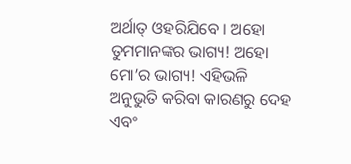ଅର୍ଥାତ୍ ଓହରିଯିବେ । ଅହୋ ତୁମମାନଙ୍କର ଭାଗ୍ୟ! ଅହୋ ମୋ’ର ଭାଗ୍ୟ! ଏହିଭଳି ଅନୁଭୁତି କରିବା କାରଣରୁ ଦେହ ଏବଂ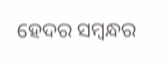ହେଦର ସମ୍ବନ୍ଧର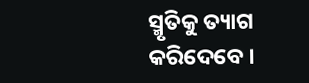ସ୍ମୃତିକୁ ତ୍ୟାଗ କରିଦେବେ ।